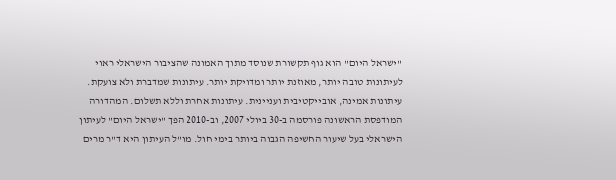"ישראל היום" הוא גוף תקשורת שנוסד מתוך האמונה שהציבור הישראלי ראוי לעיתונות טובה יותר, מאוזנת יותר ומדויקת יותר. עיתונות שמדברת ולא צועקת. עיתונות אמינה, אובייקטיבית ועניינית. עיתונות אחרת וללא תשלום. המהדורה המודפסת הראשונה פורסמה ב-30 ביולי 2007, וב-2010 הפך "ישראל היום" לעיתון הישראלי בעל שיעור החשיפה הגבוה ביותר בימי חול. מו"ל העיתון היא ד"ר מרים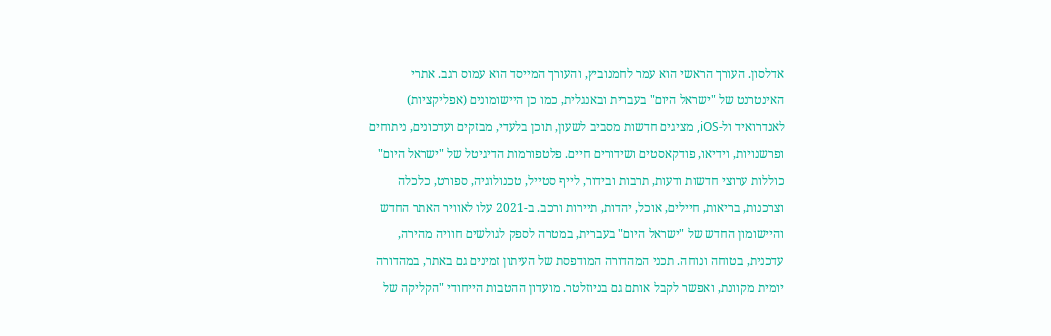אדלסון. העורך הראשי הוא עמר לחמנוביץ, והעורך המייסד הוא עמוס רגב. אתרי האינטרנט של "ישראל היום" בעברית ובאנגלית, כמו כן היישומונים (אפליקציות) לאנדרואיד ול-iOS, מציגים חדשות מסביב לשעון, תוכן בלעדי, מבזקים ועדכונים, ניתוחים ופרשנויות, וידיאו, פודקאסטים ושידורים חיים. פלטפורמות הדיגיטל של "ישראל היום" כוללות ערוצי חדשות ודעות, תרבות ובידור, לייף סטייל, טכנולוגיה, ספורט, כלכלה וצרכנות, בריאות, חיילים, אוכל, יהדות, תיירות ורכב. ב-2021 עלו לאוויר האתר החדש והיישומון החדש של "ישראל היום" בעברית, במטרה לספק לגולשים חוויה מהירה, עדכנית, בטוחה ונוחה. תכני המהדורה המודפסת של העיתון זמינים גם באתר, במהדורה יומית מקוונת, ואפשר לקבל אותם גם בניוזלטר. מועדון ההטבות הייחודי "הקליקה של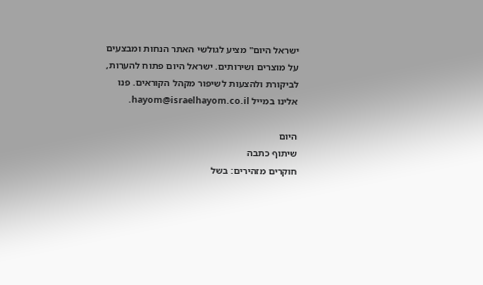ישראל היום" מציע לגולשי האתר הנחות ומבצעים על מוצרים ושירותים. ישראל היום פתוח להערות, לביקורת ולהצעות לשיפור מקהל הקוראים. פנו אלינו במייל hayom@israelhayom.co.il.

היום
שיתוף כתבה
חוקרים מזהירים: בשל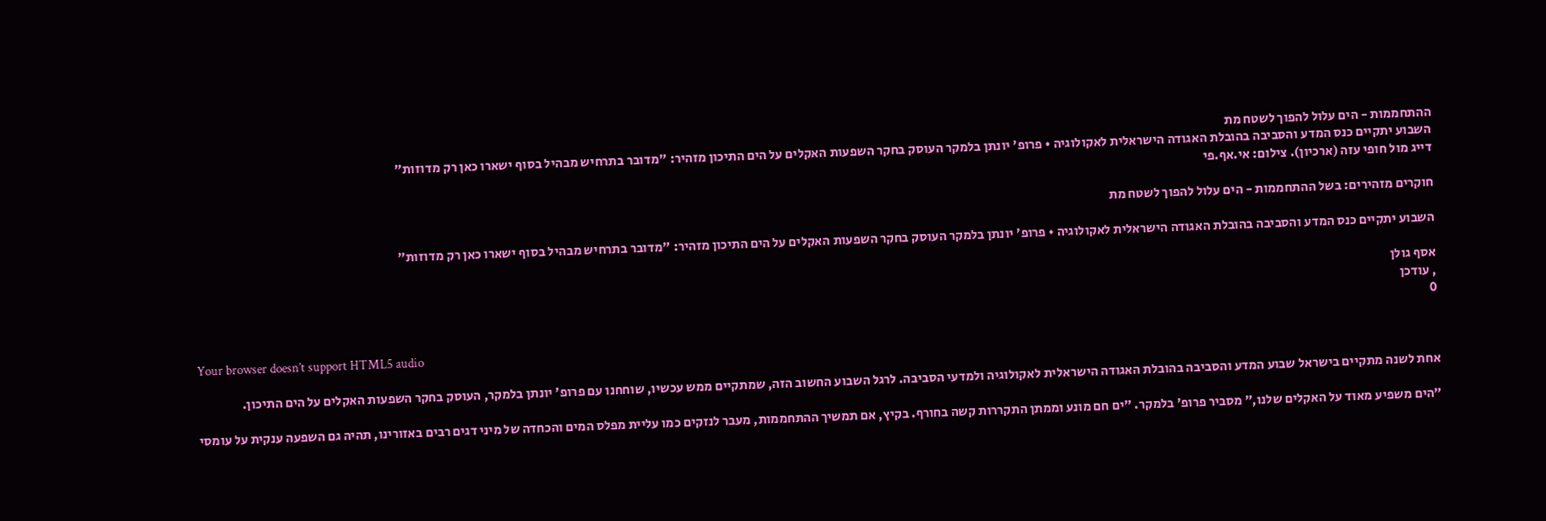ההתחממות - הים עלול להפוך לשטח מת
השבוע יתקיים כנס המדע והסביבה בהובלת האגודה הישראלית לאקולוגיה • פרופ' יונתן בלמקר העוסק בחקר השפעות האקלים על הים התיכון מזהיר: "מדובר בתרחיש מבהיל בסוף ישארו כאן רק מדוזות"
דייג מול חופי עזה (ארכיון). צילום: אי.אף.פי

חוקרים מזהירים: בשל ההתחממות - הים עלול להפוך לשטח מת

השבוע יתקיים כנס המדע והסביבה בהובלת האגודה הישראלית לאקולוגיה • פרופ' יונתן בלמקר העוסק בחקר השפעות האקלים על הים התיכון מזהיר: "מדובר בתרחיש מבהיל בסוף ישארו כאן רק מדוזות"

אסף גולן
, עודכן
0

Your browser doesn’t support HTML5 audio

אחת לשנה מתקיים בישראל שבוע המדע והסביבה בהובלת האגודה הישראלית לאקולוגיה ולמדעי הסביבה. לרגל השבוע החשוב הזה, שמתקיים ממש עכשיו, שוחחנו עם פרופ' יונתן בלמקר, העוסק בחקר השפעות האקלים על הים התיכון.

"הים משפיע מאוד על האקלים שלנו," מסביר פרופ' בלמקר. "ים חם מונע וממתן התקררות קשה בחורף. בקיץ, אם תמשיך ההתחממות, מעבר לנזקים כמו עליית מפלס המים והכחדה של מיני דגים רבים באזורינו, תהיה גם השפעה ענקית על עומסי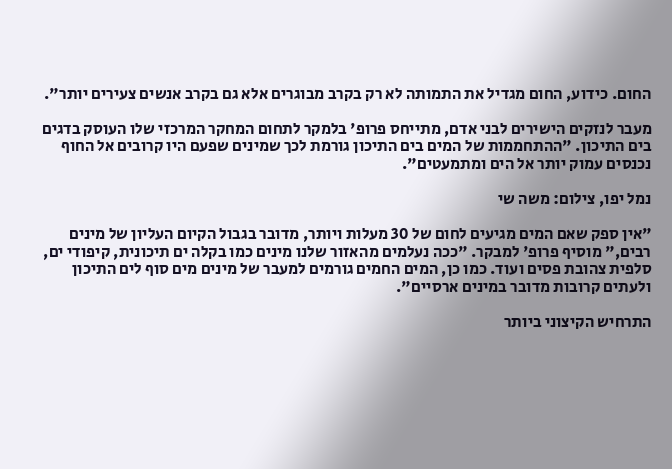החום. כידוע, החום מגדיל את התמותה לא רק בקרב מבוגרים אלא גם בקרב אנשים צעירים יותר".

מעבר לנזקים הישירים לבני אדם, מתייחס פרופ' בלמקר לתחום המחקר המרכזי שלו העוסק בדגים בים התיכון. "ההתחממות של המים בים התיכון גורמת לכך שמינים שפעם היו קרובים אל החוף נכנסים עמוק יותר אל הים ומתמעטים".

נמל יפו, צילום: משה שי

"אין ספק שאם המים מגיעים לחום של 30 מעלות ויותר, מדובר בגבול הקיום העליון של מינים רבים," מוסיף פרופ' למבקר. "ככה נעלמים מהאזור שלנו מינים כמו בקלה ים תיכונית, קיפודי ים, סלפית צהובת פסים ועוד. כמו כן, המים החמים גורמים למעבר של מינים מים סוף לים התיכון ולעתים קרובות מדובר במינים ארסיים".

התרחיש הקיצוני ביותר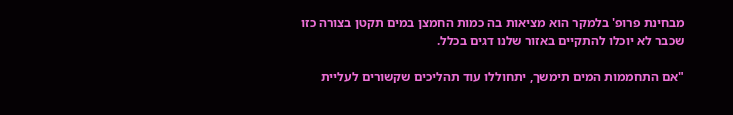מבחינת פרופ' בלמקר הוא מציאות בה כמות החמצן במים תקטן בצורה כזו שכבר לא יוכלו להתקיים באזור שלנו דגים בכלל.

"אם התחממות המים תימשך, יתחוללו עוד תהליכים שקשורים לעליית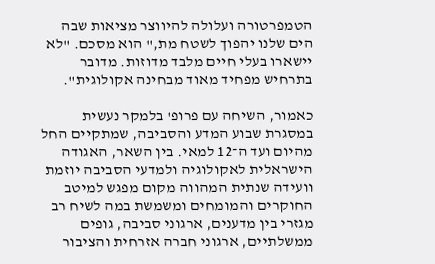הטמפרטורה ועלולה להיווצר מציאות שבה הים שלנו יהפוך לשטח מת," הוא מסכם. "לא יישארו בעלי חיים מלבד מדוזות. מדובר בתרחיש מפחיד מאוד מבחינה אקולוגית".

כאמור, השיחה עם פרופ' בלמקר נעשית במסגרת שבוע המדע והסביבה, שמתקיים החל מהיום ועד ה־12 למאי. בין השאר, האגודה הישראלית לאקולוגיה ולמדעי הסביבה יוזמת וועידה שנתית המהווה מקום מפגש למיטב החוקרים והמומחים ומשמשת במה לשיח רב מגזרי בין מדענים, ארגוני סביבה, גופים ממשלתיים, ארגוני חברה אזרחית והציבור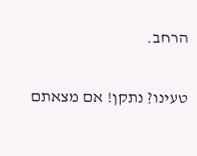הרחב.

טעינו? נתקן! אם מצאתם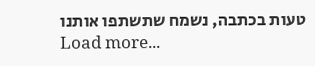טעות בכתבה, נשמח שתשתפו אותנו
Load more...